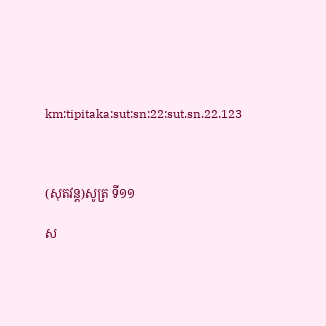km:tipitaka:sut:sn:22:sut.sn.22.123



(សុតវន្ត)សូត្រ ទី១១

ស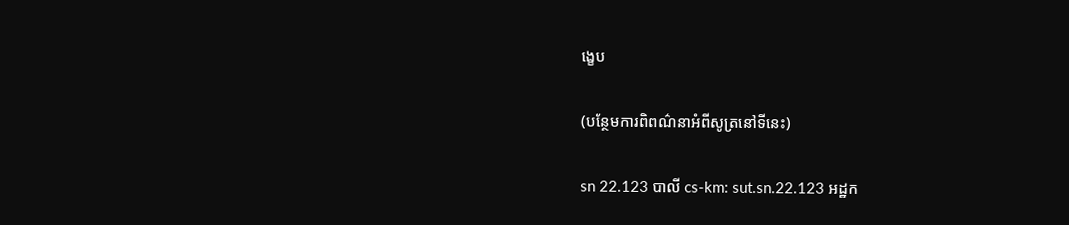ង្ខេប

(បន្ថែមការពិពណ៌នាអំពីសូត្រនៅទីនេះ)

sn 22.123 បាលី cs-km: sut.sn.22.123 អដ្ឋក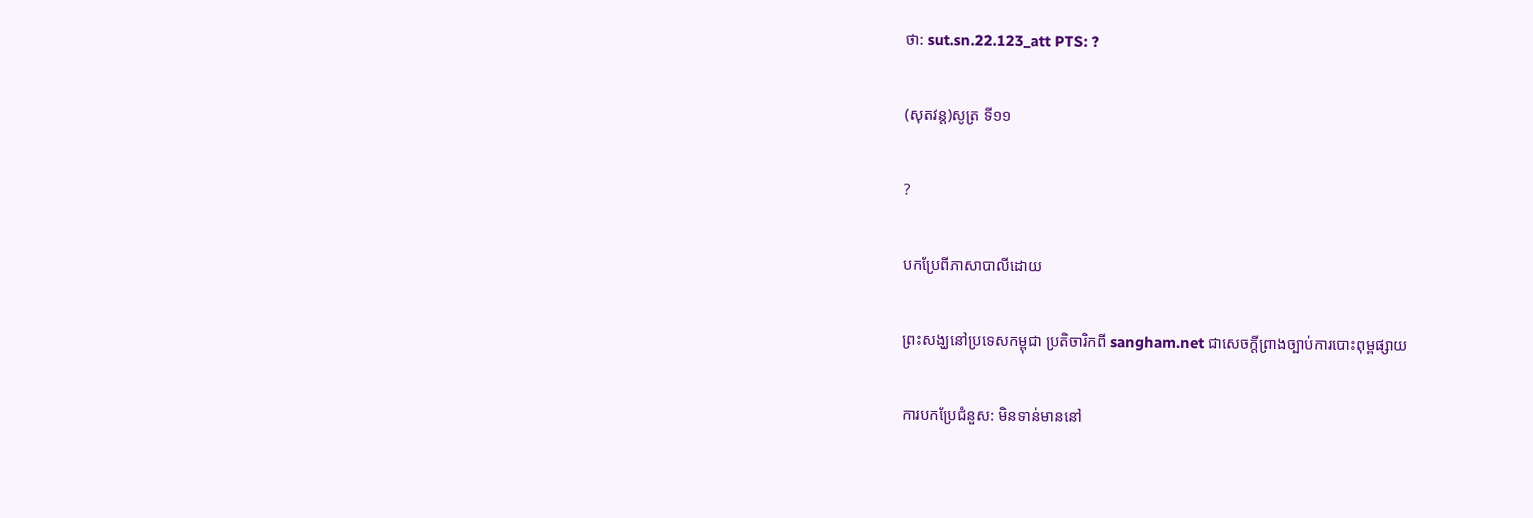ថា: sut.sn.22.123_att PTS: ?

(សុតវន្ត)សូត្រ ទី១១

?

បកប្រែពីភាសាបាលីដោយ

ព្រះសង្ឃនៅប្រទេសកម្ពុជា ប្រតិចារិកពី sangham.net ជាសេចក្តីព្រាងច្បាប់ការបោះពុម្ពផ្សាយ

ការបកប្រែជំនួស: មិនទាន់មាននៅ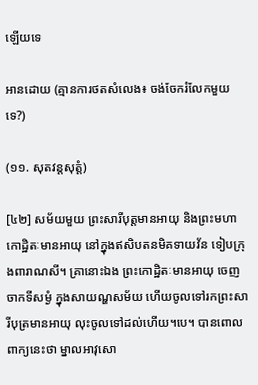ឡើយទេ

អានដោយ (គ្មានការថតសំលេង៖ ចង់ចែករំលែកមួយទេ?)

(១១. សុតវន្តសុត្តំ)

[៤២] សម័យមួយ ព្រះសារីបុត្តមានអាយុ និងព្រះមហាកោដ្ឋិតៈមានអាយុ នៅក្នុងឥសិបតនមិគទាយវ័ន ទៀបក្រុងពារាណសី។ គ្រានោះឯង ព្រះកោដ្ឋិតៈមានអាយុ ចេញចាកទីសម្ងំ ក្នុងសាយណ្ហសម័យ ហើយចូលទៅរកព្រះសារីបុត្រមានអាយុ លុះចូលទៅដល់ហើយ។បេ។ បានពោលពាក្យនេះថា ម្នាលអាវុសោ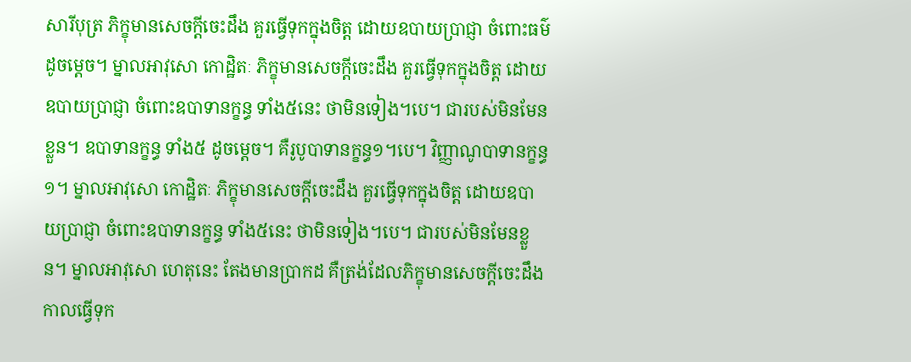សារីបុត្រ ភិក្ខុមានសេចក្តីចេះដឹង គួរធ្វើទុកក្នុងចិត្ត ដោយឧបាយប្រាជ្ញា ចំពោះធម៌ដូចម្តេច។ ម្នាលអាវុសោ កោដ្ឋិតៈ ភិក្ខុមានសេចក្តីចេះដឹង គួរធ្វើទុកក្នុងចិត្ត ដោយឧបាយប្រាជ្ញា ចំពោះឧបាទានក្ខន្ធ ទាំង៥នេះ ថាមិនទៀង។បេ។ ជារបស់មិនមែនខ្លួន។ ឧបាទានក្ខន្ធ ទាំង៥ ដូចម្តេច។ គឺរូបូបាទានក្ខន្ធ១។បេ។ វិញ្ញាណូបាទានក្ខន្ធ១។ ម្នាលអាវុសោ កោដ្ឋិតៈ ភិក្ខុមានសេចក្តីចេះដឹង គួរធ្វើទុកក្នុងចិត្ត ដោយឧបាយប្រាជ្ញា ចំពោះឧបាទានក្ខន្ធ ទាំង៥នេះ ថាមិនទៀង។បេ។ ជារបស់មិនមែនខ្លួន។ ម្នាលអាវុសោ ហេតុនេះ តែងមានប្រាកដ គឺត្រង់ដែលភិក្ខុមានសេចក្តីចេះដឹង កាលធ្វើទុក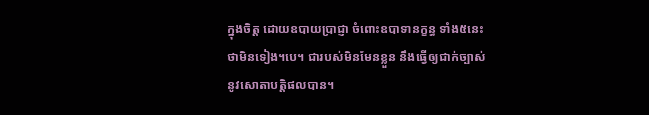ក្នុងចិត្ត ដោយឧបាយប្រាជ្ញា ចំពោះឧបាទានក្ខន្ធ ទាំង៥នេះ ថាមិនទៀង។បេ។ ជារបស់មិនមែនខ្លួន នឹងធ្វើឲ្យជាក់ច្បាស់ នូវសោតាបត្តិផលបាន។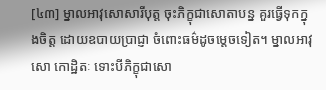[៤៣] ម្នាលអាវុសោសារីបុត្ត ចុះភិក្ខុជាសោតាបន្ន គួរធ្វើទុកក្នុងចិត្ត ដោយឧបាយប្រាជ្ញា ចំពោះធម៌ដូចម្តេចទៀត។ ម្នាលអាវុសោ កោដ្ឋិតៈ ទោះបីភិក្ខុជាសោ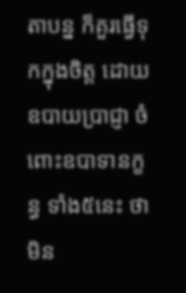តាបន្ន ក៏គួរធ្វើទុកក្នុងចិត្ត ដោយឧបាយប្រាជ្ញា ចំពោះឧបាទានក្ខន្ធ ទាំង៥នេះ ថាមិន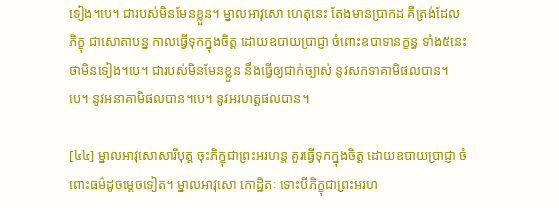ទៀង។បេ។ ជារបស់មិនមែនខ្លួន។ ម្នាលអាវុសោ ហេតុនេះ តែងមានប្រាកដ គឺត្រង់ដែលភិក្ខុ ជាសោតាបន្ន កាលធ្វើទុកក្នុងចិត្ត ដោយឧបាយប្រាជ្ញា ចំពោះឧបាទានក្ខន្ធ ទាំង៥នេះ ថាមិនទៀង។បេ។ ជារបស់មិនមែនខ្លួន នឹងធ្វើឲ្យជាក់ច្បាស់ នូវសកទាគាមិផលបាន។បេ។ នូវអនាគាមិផលបាន។បេ។ នូវអរហត្តផលបាន។

[៤៤] ម្នាលអាវុសោសារីបុត្ត ចុះភិក្ខុជាព្រះអរហន្ត គួរធ្វើទុកក្នុងចិត្ត ដោយឧបាយប្រាជ្ញា ចំពោះធម៌ដូចម្តេចទៀត។ ម្នាលអាវុសោ កោដ្ឋិតៈ ទោះបីភិក្ខុជាព្រះអរហ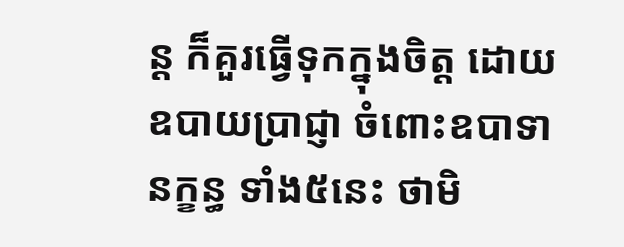ន្ត ក៏គួរធ្វើទុកក្នុងចិត្ត ដោយឧបាយប្រាជ្ញា ចំពោះឧបាទានក្ខន្ធ ទាំង៥នេះ ថាមិ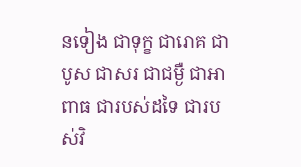នទៀង ជាទុក្ខ ជារោគ ជាបូស ជាសរ ជាជម្ងឺ ជាអាពាធ ជារបស់ដទៃ ជារបស់វិ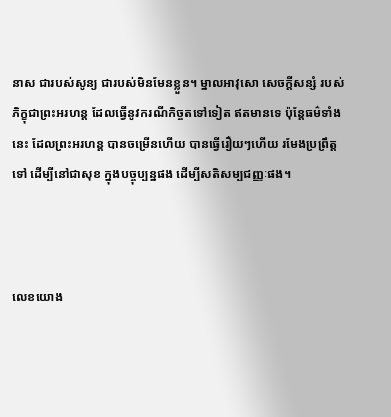នាស ជារបស់សូន្យ ជារបស់មិនមែនខ្លួន។ ម្នាលអាវុសោ សេចក្តីសន្សំ របស់ភិក្ខុជាព្រះអរហន្ត ដែលធ្វើនូវករណីកិច្ចតទៅទៀត ឥតមានទេ ប៉ុន្តែធម៌ទាំងនេះ ដែលព្រះអរហន្ត បានចម្រើនហើយ បានធ្វើរឿយៗហើយ រមែងប្រព្រឹត្តទៅ ដើម្បីនៅជាសុខ ក្នុងបច្ចុប្បន្នផង ដើម្បីសតិសម្បជញ្ញៈផង។



លេខយោង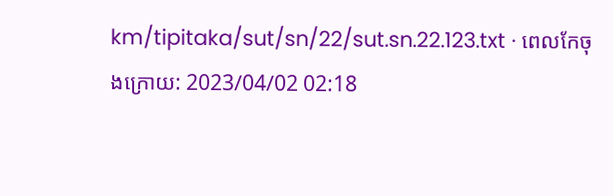km/tipitaka/sut/sn/22/sut.sn.22.123.txt · ពេលកែចុងក្រោយ: 2023/04/02 02:18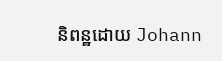និពន្ឋដោយ Johann